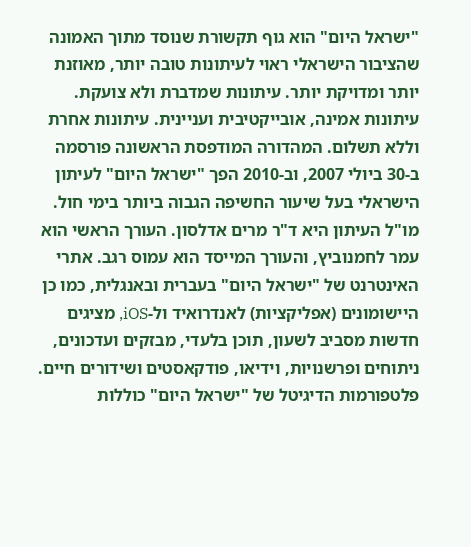"ישראל היום" הוא גוף תקשורת שנוסד מתוך האמונה שהציבור הישראלי ראוי לעיתונות טובה יותר, מאוזנת יותר ומדויקת יותר. עיתונות שמדברת ולא צועקת. עיתונות אמינה, אובייקטיבית ועניינית. עיתונות אחרת וללא תשלום. המהדורה המודפסת הראשונה פורסמה ב-30 ביולי 2007, וב-2010 הפך "ישראל היום" לעיתון הישראלי בעל שיעור החשיפה הגבוה ביותר בימי חול. מו"ל העיתון היא ד"ר מרים אדלסון. העורך הראשי הוא עמר לחמנוביץ, והעורך המייסד הוא עמוס רגב. אתרי האינטרנט של "ישראל היום" בעברית ובאנגלית, כמו כן היישומונים (אפליקציות) לאנדרואיד ול-iOS, מציגים חדשות מסביב לשעון, תוכן בלעדי, מבזקים ועדכונים, ניתוחים ופרשנויות, וידיאו, פודקאסטים ושידורים חיים. פלטפורמות הדיגיטל של "ישראל היום" כוללות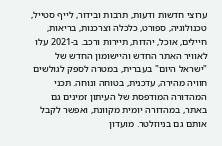ערוצי חדשות ודעות, תרבות ובידור, לייף סטייל, טכנולוגיה, ספורט, כלכלה וצרכנות, בריאות, חיילים, אוכל, יהדות, תיירות ורכב. ב-2021 עלו לאוויר האתר החדש והיישומון החדש של "ישראל היום" בעברית, במטרה לספק לגולשים חוויה מהירה, עדכנית, בטוחה ונוחה. תכני המהדורה המודפסת של העיתון זמינים גם באתר, במהדורה יומית מקוונת, ואפשר לקבל אותם גם בניוזלטר. מועדון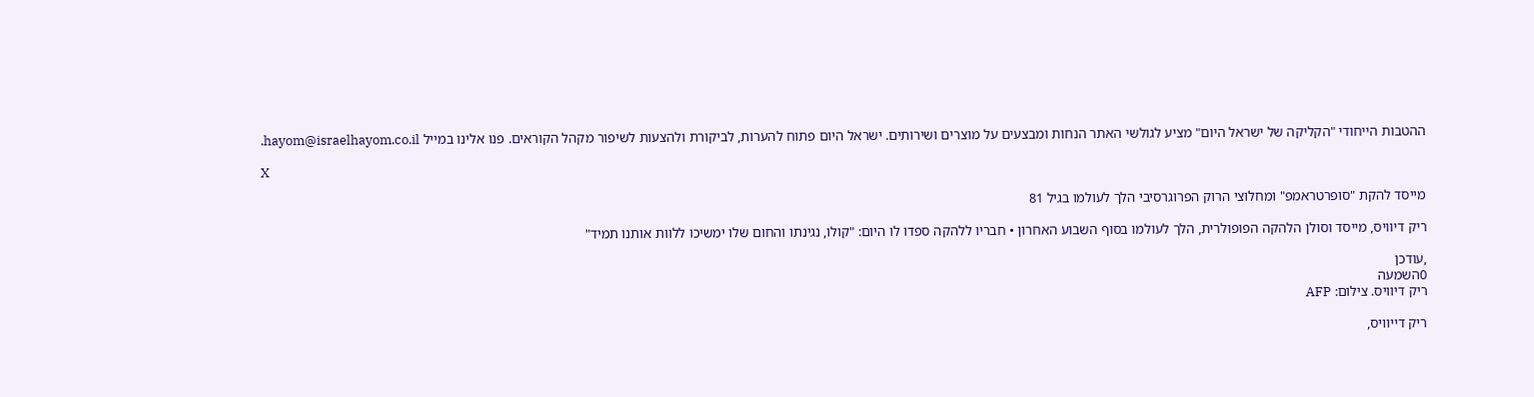ההטבות הייחודי "הקליקה של ישראל היום" מציע לגולשי האתר הנחות ומבצעים על מוצרים ושירותים. ישראל היום פתוח להערות, לביקורת ולהצעות לשיפור מקהל הקוראים. פנו אלינו במייל hayom@israelhayom.co.il.

X

מייסד להקת "סופרטראמפ" ומחלוצי הרוק הפרוגרסיבי הלך לעולמו בגיל 81

ריק דיוויס, מייסד וסולן הלהקה הפופולרית, הלך לעולמו בסוף השבוע האחרון • חבריו ללהקה ספדו לו היום: "קולו, נגינתו והחום שלו ימשיכו ללוות אותנו תמיד"

,עודכן
0השמעה
ריק דיוויס. צילום: AFP

ריק דייוויס,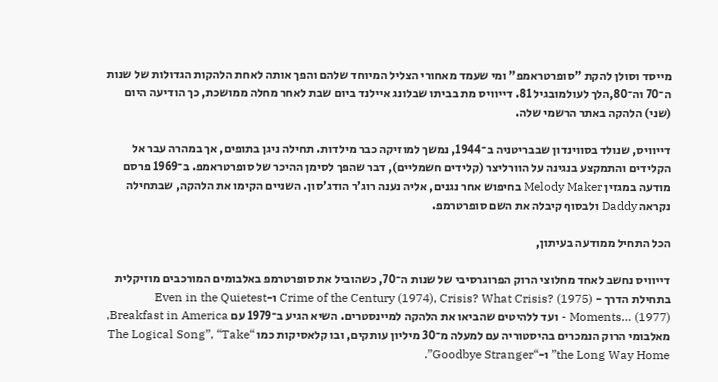מייסד וסולן להקת "סופרטראמפ" ומי שעמד מאחורי הצליל המיוחד שלהם והפך אותה לאחת הלהקות הגדולות של שנות ה־70 וה־80,הלך לעולמובגיל 81. דייוויס מת בביתו שבלונג איילנד ביום שבת לאחר מחלה ממושכת, כך הודיעה היום (שני) הלהקה באתר הרשמי שלה.

דייוויס, שנולד בסווינדון שבבריטניה ב־1944, נמשך למוזיקה כבר מילדות. תחילה ניגן בתופים, אך במהרה עבר אל הקלידים והתמקצע בנגינה על הוורליצר (קלידים חשמליים), דבר שהפך לסימן ההיכר של סופרטראמפ. ב־1969 פרסם מודעה במגזין Melody Maker בחיפוש אחר נגנים, אליה נענה רוג’ר הודג’סון. השניים הקימו את הלהקה, שבתחילה נקראה Daddy ולבסוף קיבלה את השם סופרטרמפ.

הכל התחיל ממודעה בעיתון,

דייוויס נחשב לאחד מחלוצי הרוק הפרוגרסיבי של שנות ה־70, כשהוביל את סופרטרמפ באלבומים המורכבים מוזיקלית בתחילת הדרך - Crime of the Century (1974), Crisis? What Crisis? (1975) ו-Even in the Quietest Moments… (1977) - ועד ללהיטים שהביאו את הלהקה למיינסטרים. השיא הגיע ב־1979 עם Breakfast in America, מאלבומי הרוק הנמכרים בהיסטוריה עם למעלה מ־30 מיליון עותקים, ובו קלאסיקות כמו “The Logical Song”, “Take the Long Way Home” ו-“Goodbye Stranger”.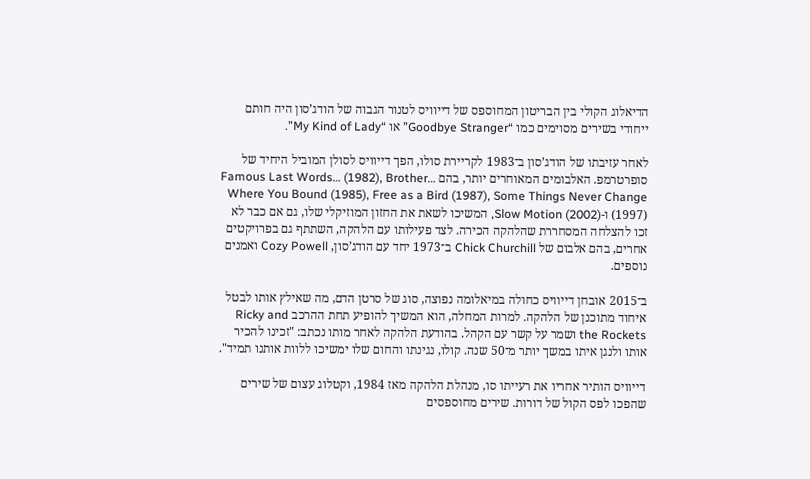הדיאלוג הקולי בין הבריטון המחוספס של דייוויס לטנור הגבוה של הודג’סון היה חותם ייחודי בשירים מסוימים כמו “Goodbye Stranger” או “My Kind of Lady”.

לאחר עזיבתו של הודג’סון ב־1983 לקריירת סולו, הפך דייוויס לסולן המוביל היחיד של סופרטרמפ. האלבומים המאוחרים יותר, בהם …Famous Last Words… (1982), Brother Where You Bound (1985), Free as a Bird (1987), Some Things Never Change (1997) ו-Slow Motion (2002), המשיכו לשאת את החזון המוזיקלי שלו, גם אם כבר לא זכו להצלחה המסחררת שהלהקה הכירה. לצד פעילותו עם הלהקה, השתתף גם בפרויקטים אחרים, בהם אלבום של Chick Churchill ב־1973 יחד עם הודג’סון, Cozy Powell ואמנים נוספים.

ב־2015 אובחן דייוויס כחולה במיאלומה נפוצה, סוג של סרטן הדם, מה שאילץ אותו לבטל איחוד מתוכנן של הלהקה. למרות המחלה, הוא המשיך להופיע תחת ההרכב Ricky and the Rockets ושמר על קשר עם הקהל. בהודעת הלהקה לאחר מותו נכתב: "זכינו להכיר אותו ולנגן איתו במשך יותר מ־50 שנה. קולו, נגינתו והחום שלו ימשיכו ללוות אותנו תמיד".

דייוויס הותיר אחריו את רעייתו סו, מנהלת הלהקה מאז 1984, וקטלוג עצום של שירים שהפכו לפס הקול של דורות. שירים מחוספסים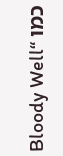כמו “Bloody Well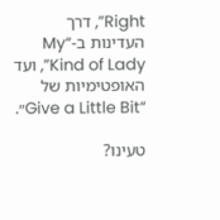Right”, דרך העדינות ב-“My Kind of Lady”, ועד האופטימיות של “Give a Little Bit״.

טעינו?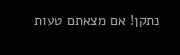נתקן! אם מצאתם טעות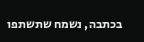בכתבה, נשמח שתשתפו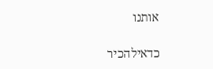אותנו

כדאילהכיר